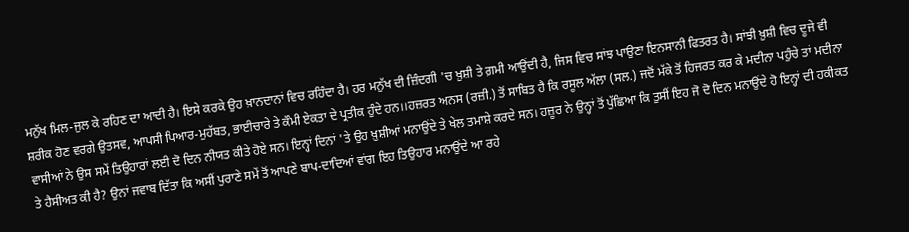ਮਨੁੱਖ ਮਿਲ-ਜੁਲ ਕੇ ਰਹਿਣ ਦਾ ਆਦੀ ਹੈ। ਇਸੇ ਕਰਕੇ ਉਹ ਖ਼ਾਨਦਾਨਾਂ ਵਿਚ ਰਹਿੰਦਾ ਹੈ। ਹਰ ਮਨੁੱਖ ਦੀ ਜ਼ਿੰਦਗੀ 'ਚ ਖ਼ੁਸ਼ੀ ਤੇ ਗ਼ਮੀ ਆਉਂਦੀ ਹੈ, ਜਿਸ ਵਿਚ ਸਾਂਝ ਪਾਉਣਾ ਇਨਸਾਨੀ ਫਿਤਰਤ ਹੈ। ਸਾਂਝੀ ਖ਼ੁਸ਼ੀ ਵਿਚ ਦੂਜੇ ਵੀ ਸ਼ਰੀਕ ਹੋਣ ਵਰਗੇ ਉਤਸਵ, ਆਪਸੀ ਪਿਆਰ-ਮੁਹੱਬਤ, ਭਾਈਚਾਰੇ ਤੇ ਕੌਮੀ ਏਕਤਾ ਦੇ ਪ੍ਰਤੀਕ ਹੁੰਦੇ ਹਨ।।ਹਜ਼ਰਤ ਅਨਸ (ਰਜ਼ੀ.) ਤੋਂ ਸਾਬਿਤ ਹੈ ਕਿ ਰਸੂਲ ਅੱਲਾ (ਸਲ.) ਜਦੋਂ ਮੱਕੇ ਤੋਂ ਹਿਜਰਤ ਕਰ ਕੇ ਮਦੀਨਾ ਪਹੁੰਚੇ ਤਾਂ ਮਦੀਨਾ ਵਾਸੀਆਂ ਨੇ ਉਸ ਸਮੇਂ ਤਿਉਹਾਰਾਂ ਲਈ ਦੋ ਦਿਨ ਨੀਯਤ ਕੀਤੇ ਹੋਏ ਸਨ। ਇਨ੍ਹਾਂ ਦਿਨਾਂ 'ਤੇ ਉਹ ਖ਼ੁਸ਼ੀਆਂ ਮਨਾਉਂਦੇ ਤੇ ਖੇਲ ਤਮਾਸ਼ੇ ਕਰਦੇ ਸਨ। ਹਜ਼ੂਰ ਨੇ ਉਨ੍ਹਾਂ ਤੋਂ ਪੁੱਛਿਆ ਕਿ ਤੁਸੀਂ ਇਹ ਜੋ ਦੋ ਦਿਨ ਮਨਾਉਂਦੇ ਹੋ ਇਨ੍ਹਾਂ ਦੀ ਹਕੀਕਤ ਤੇ ਹੈਸੀਅਤ ਕੀ ਹੈ? ਉਨਾਂ ਜਵਾਬ ਦਿੱਤਾ ਕਿ ਅਸੀਂ ਪੁਰਾਣੇ ਸਮੇਂ ਤੋਂ ਆਪਣੇ ਬਾਪ-ਦਾਦਿਆਂ ਵਾਂਗ ਇਹ ਤਿਉਹਾਰ ਮਨਾਉਂਦੇ ਆ ਰਹੇ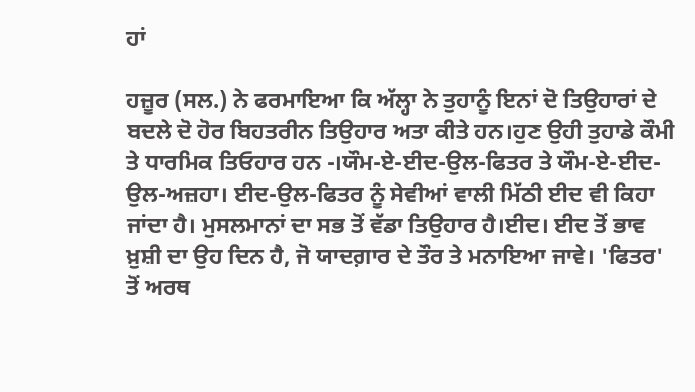ਹਾਂ

ਹਜ਼ੂਰ (ਸਲ.) ਨੇ ਫਰਮਾਇਆ ਕਿ ਅੱਲ੍ਹਾ ਨੇ ਤੁਹਾਨੂੰ ਇਨਾਂ ਦੋ ਤਿਉਹਾਰਾਂ ਦੇ ਬਦਲੇ ਦੋ ਹੋਰ ਬਿਹਤਰੀਨ ਤਿਉਹਾਰ ਅਤਾ ਕੀਤੇ ਹਨ।ਹੁਣ ਉਹੀ ਤੁਹਾਡੇ ਕੌਮੀ ਤੇ ਧਾਰਮਿਕ ਤਿਓਹਾਰ ਹਨ -।ਯੌਮ-ਏ-ਈਦ-ਉਲ-ਫਿਤਰ ਤੇ ਯੌਮ-ਏ-ਈਦ-ਉਲ-ਅਜ਼ਹਾ। ਈਦ-ਉਲ-ਫਿਤਰ ਨੂੰ ਸੇਵੀਆਂ ਵਾਲੀ ਮਿੱਠੀ ਈਦ ਵੀ ਕਿਹਾ ਜਾਂਦਾ ਹੈ। ਮੁਸਲਮਾਨਾਂ ਦਾ ਸਭ ਤੋਂ ਵੱਡਾ ਤਿਉਹਾਰ ਹੈ।ਈਦ। ਈਦ ਤੋਂ ਭਾਵ ਖ਼ੁਸ਼ੀ ਦਾ ਉਹ ਦਿਨ ਹੈ, ਜੋ ਯਾਦਗ਼ਾਰ ਦੇ ਤੌਰ ਤੇ ਮਨਾਇਆ ਜਾਵੇ। 'ਫਿਤਰ' ਤੋਂ ਅਰਥ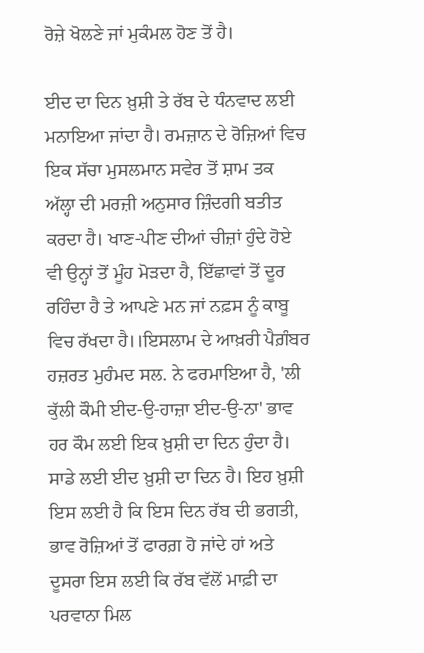ਰੋਜ਼ੇ ਖੋਲਣੇ ਜਾਂ ਮੁਕੰਮਲ ਹੋਣ ਤੋਂ ਹੈ।

ਈਦ ਦਾ ਦਿਨ ਖ਼ੁਸ਼ੀ ਤੇ ਰੱਬ ਦੇ ਧੰਨਵਾਦ ਲਈ ਮਨਾਇਆ ਜਾਂਦਾ ਹੈ। ਰਮਜ਼ਾਨ ਦੇ ਰੋਜ਼ਿਆਂ ਵਿਚ ਇਕ ਸੱਚਾ ਮੁਸਲਮਾਨ ਸਵੇਰ ਤੋਂ ਸ਼ਾਮ ਤਕ ਅੱਲ੍ਹਾ ਦੀ ਮਰਜ਼ੀ ਅਨੁਸਾਰ ਜ਼ਿੰਦਗੀ ਬਤੀਤ ਕਰਦਾ ਹੈ। ਖਾਣ-ਪੀਣ ਦੀਆਂ ਚੀਜ਼ਾਂ ਹੁੰਦੇ ਹੋਏ ਵੀ ਉਨ੍ਹਾਂ ਤੋਂ ਮੂੰਹ ਮੋੜਦਾ ਹੈ, ਇੱਛਾਵਾਂ ਤੋਂ ਦੂਰ ਰਹਿੰਦਾ ਹੈ ਤੇ ਆਪਣੇ ਮਨ ਜਾਂ ਨਫ਼ਸ ਨੂੰ ਕਾਬੂ ਵਿਚ ਰੱਖਦਾ ਹੈ।।ਇਸਲਾਮ ਦੇ ਆਖ਼ਰੀ ਪੈਗ਼ੰਬਰ ਹਜ਼ਰਤ ਮੁਹੰਮਦ ਸਲ. ਨੇ ਫਰਮਾਇਆ ਹੈ, 'ਲੀ ਕੁੱਲੀ ਕੌਮੀ ਈਦ-ਉ-ਹਾਜ਼ਾ ਈਦ-ਉ-ਨਾ' ਭਾਵ ਹਰ ਕੌਮ ਲਈ ਇਕ ਖ਼ੁਸ਼ੀ ਦਾ ਦਿਨ ਹੁੰਦਾ ਹੈ। ਸਾਡੇ ਲਈ ਈਦ ਖ਼ੁਸ਼ੀ ਦਾ ਦਿਨ ਹੈ। ਇਹ ਖ਼ੁਸ਼ੀ ਇਸ ਲਈ ਹੈ ਕਿ ਇਸ ਦਿਨ ਰੱਬ ਦੀ ਭਗਤੀ, ਭਾਵ ਰੋਜ਼ਿਆਂ ਤੋਂ ਫਾਰਗ਼ ਹੋ ਜਾਂਦੇ ਹਾਂ ਅਤੇ ਦੂਸਰਾ ਇਸ ਲਈ ਕਿ ਰੱਬ ਵੱਲੋਂ ਮਾਫ਼ੀ ਦਾ ਪਰਵਾਨਾ ਮਿਲ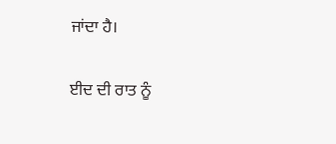ਜਾਂਦਾ ਹੈ।

ਈਦ ਦੀ ਰਾਤ ਨੂੰ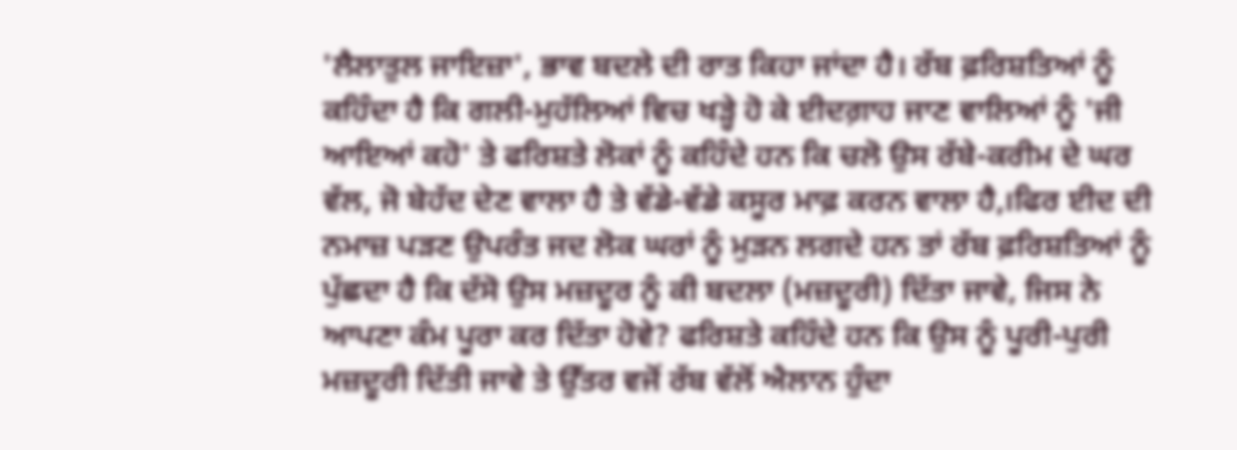'ਲੈਲਾਤੁਲ ਜਾਇਜ਼ਾ', ਭਾਵ ਬਦਲੇ ਦੀ ਰਾਤ ਕਿਹਾ ਜਾਂਦਾ ਹੈ। ਰੱਬ ਫ਼ਰਿਸ਼ਤਿਆਂ ਨੂੰ ਕਹਿੰਦਾ ਹੈ ਕਿ ਗਲੀ-ਮੁਹੱਲਿਆਂ ਵਿਚ ਖੜ੍ਹੇ ਹੋ ਕੇ ਈਦਗ਼ਾਹ ਜਾਣ ਵਾਲਿਆਂ ਨੂੰ 'ਜੀ ਆਇਆਂ ਕਹੋ' ਤੇ ਫਰਿਸ਼ਤੇ ਲੋਕਾਂ ਨੂੰ ਕਹਿੰਦੇ ਹਨ ਕਿ ਚਲੋ ਉਸ ਰੱਬੇ-ਕਰੀਮ ਦੇ ਘਰ ਵੱਲ, ਜੋ ਬੇਹੱਦ ਦੇਣ ਵਾਲਾ ਹੈ ਤੇ ਵੱਡੇ-ਵੱਡੇ ਕਸੂਰ ਮਾਫ਼ ਕਰਨ ਵਾਲਾ ਹੈ,।ਫਿਰ ਈਦ ਦੀ ਨਮਾਜ਼ ਪੜਣ ਉਪਰੰਤ ਜਦ ਲੋਕ ਘਰਾਂ ਨੂੰ ਮੁੜਨ ਲਗਦੇ ਹਨ ਤਾਂ ਰੱਬ ਫ਼ਰਿਸ਼ਤਿਆਂ ਨੂੰ ਪੁੱਛਦਾ ਹੈ ਕਿ ਦੱਸੋ ਉਸ ਮਜ਼ਦੂਰ ਨੂੰ ਕੀ ਬਦਲਾ (ਮਜ਼ਦੂਰੀ) ਦਿੱਤਾ ਜਾਵੇ, ਜਿਸ ਨੇ ਆਪਣਾ ਕੰਮ ਪੂਰਾ ਕਰ ਦਿੱਤਾ ਹੋਵੇ? ਫਰਿਸ਼ਤੇ ਕਹਿੰਦੇ ਹਨ ਕਿ ਉਸ ਨੂੰ ਪੂਰੀ-ਪੁਰੀ ਮਜ਼ਦੂਰੀ ਦਿੱਤੀ ਜਾਵੇ ਤੇ ਉੱਤਰ ਵਜੋਂ ਰੱਬ ਵੱਲੋਂ ਐਲਾਨ ਹੁੰਦਾ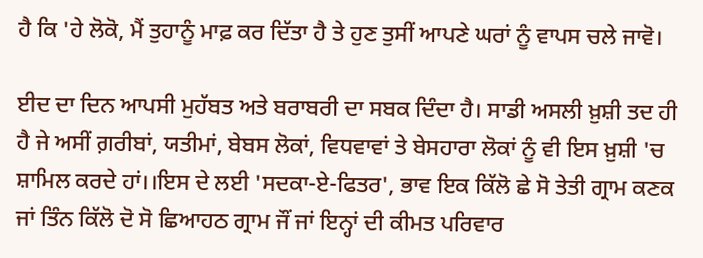ਹੈ ਕਿ 'ਹੇ ਲੋਕੋ, ਮੈਂ ਤੁਹਾਨੂੰ ਮਾਫ਼ ਕਰ ਦਿੱਤਾ ਹੈ ਤੇ ਹੁਣ ਤੁਸੀਂ ਆਪਣੇ ਘਰਾਂ ਨੂੰ ਵਾਪਸ ਚਲੇ ਜਾਵੋ।

ਈਦ ਦਾ ਦਿਨ ਆਪਸੀ ਮੁਹੱਬਤ ਅਤੇ ਬਰਾਬਰੀ ਦਾ ਸਬਕ ਦਿੰਦਾ ਹੈ। ਸਾਡੀ ਅਸਲੀ ਖ਼ੁਸ਼ੀ ਤਦ ਹੀ ਹੈ ਜੇ ਅਸੀਂ ਗ਼ਰੀਬਾਂ, ਯਤੀਮਾਂ, ਬੇਬਸ ਲੋਕਾਂ, ਵਿਧਵਾਵਾਂ ਤੇ ਬੇਸਹਾਰਾ ਲੋਕਾਂ ਨੂੰ ਵੀ ਇਸ ਖ਼ੁਸ਼ੀ 'ਚ ਸ਼ਾਮਿਲ ਕਰਦੇ ਹਾਂ।।ਇਸ ਦੇ ਲਈ 'ਸਦਕਾ-ਏ-ਫਿਤਰ', ਭਾਵ ਇਕ ਕਿੱਲੋ ਛੇ ਸੋ ਤੇਤੀ ਗ੍ਰਾਮ ਕਣਕ ਜਾਂ ਤਿੰਨ ਕਿੱਲੋ ਦੋ ਸੋ ਛਿਆਹਠ ਗ੍ਰਾਮ ਜੌਂ ਜਾਂ ਇਨ੍ਹਾਂ ਦੀ ਕੀਮਤ ਪਰਿਵਾਰ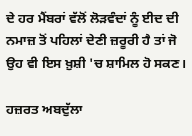ਦੇ ਹਰ ਮੈਂਬਰਾਂ ਵੱਲੋਂ ਲੋੜਵੰਦਾਂ ਨੂੰ ਈਦ ਦੀ ਨਮਾਜ਼ ਤੋਂ ਪਹਿਲਾਂ ਦੇਣੀ ਜ਼ਰੂਰੀ ਹੈ ਤਾਂ ਜੋ ਉਹ ਵੀ ਇਸ ਖ਼ੁਸ਼ੀ 'ਚ ਸ਼ਾਮਿਲ ਹੋ ਸਕਣ।

ਹਜ਼ਰਤ ਅਬਦੁੱਲਾ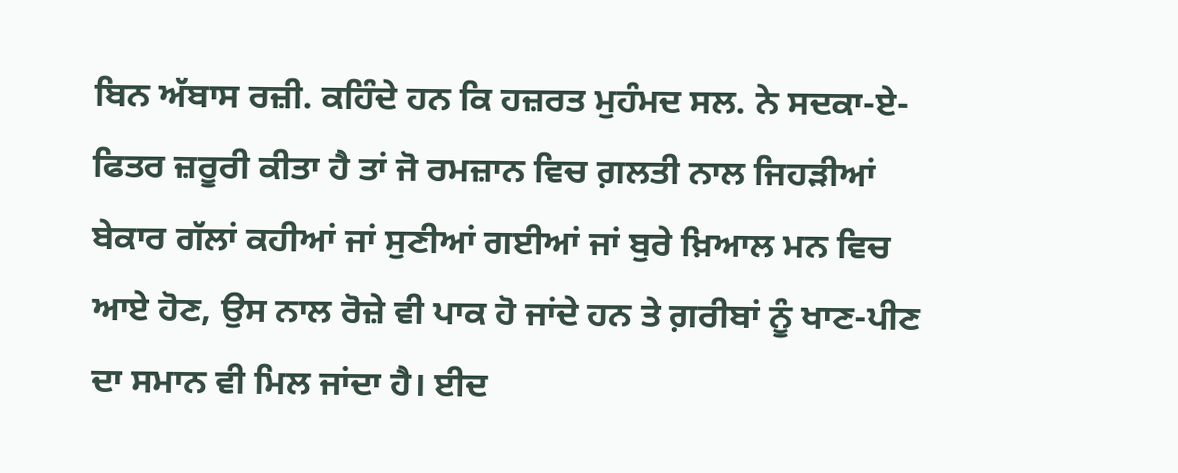ਬਿਨ ਅੱਬਾਸ ਰਜ਼ੀ. ਕਹਿੰਦੇ ਹਨ ਕਿ ਹਜ਼ਰਤ ਮੁਹੰਮਦ ਸਲ. ਨੇ ਸਦਕਾ-ਏ-ਫਿਤਰ ਜ਼ਰੂਰੀ ਕੀਤਾ ਹੈ ਤਾਂ ਜੋ ਰਮਜ਼ਾਨ ਵਿਚ ਗ਼ਲਤੀ ਨਾਲ ਜਿਹੜੀਆਂ ਬੇਕਾਰ ਗੱਲਾਂ ਕਹੀਆਂ ਜਾਂ ਸੁਣੀਆਂ ਗਈਆਂ ਜਾਂ ਬੁਰੇ ਖ਼ਿਆਲ ਮਨ ਵਿਚ ਆਏ ਹੋਣ, ਉਸ ਨਾਲ ਰੋਜ਼ੇ ਵੀ ਪਾਕ ਹੋ ਜਾਂਦੇ ਹਨ ਤੇ ਗ਼ਰੀਬਾਂ ਨੂੰ ਖਾਣ-ਪੀਣ ਦਾ ਸਮਾਨ ਵੀ ਮਿਲ ਜਾਂਦਾ ਹੈ। ਈਦ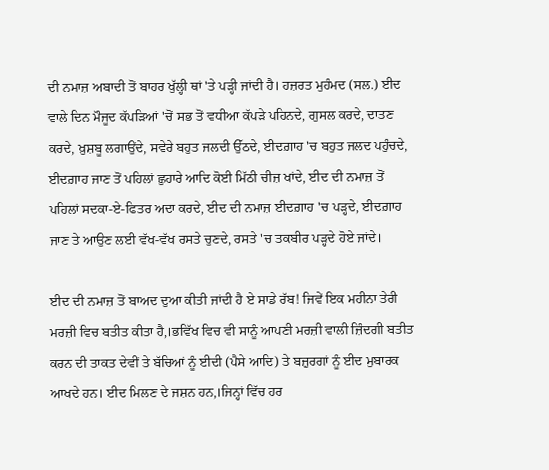ਦੀ ਨਮਾਜ਼ ਅਬਾਦੀ ਤੋਂ ਬਾਹਰ ਖੁੱਲ੍ਹੀ ਥਾਂ 'ਤੇ ਪੜ੍ਹੀ ਜਾਂਦੀ ਹੈ। ਹਜ਼ਰਤ ਮੁਹੰਮਦ (ਸਲ.) ਈਦ ਵਾਲੇ ਦਿਨ ਮੌਜੂਦ ਕੱਪੜਿਆਂ 'ਚੋਂ ਸਭ ਤੋਂ ਵਧੀਆ ਕੱਪੜੇ ਪਹਿਨਦੇ, ਗੁਸਲ ਕਰਦੇ, ਦਾਤਣ ਕਰਦੇ, ਖ਼ੁਸ਼ਬੂ ਲਗਾਉਂਦੇ, ਸਵੇਰੇ ਬਹੁਤ ਜਲਦੀ ਉੱਠਦੇ, ਈਦਗ਼ਾਹ 'ਚ ਬਹੁਤ ਜਲਦ ਪਹੁੰਚਦੇ, ਈਦਗ਼ਾਹ ਜਾਣ ਤੋਂ ਪਹਿਲਾਂ ਛੁਹਾਰੇ ਆਦਿ ਕੋਈ ਮਿੱਠੀ ਚੀਜ਼ ਖਾਂਦੇ, ਈਦ ਦੀ ਨਮਾਜ਼ ਤੋਂ ਪਹਿਲਾਂ ਸਦਕਾ-ਏ-ਫਿਤਰ ਅਦਾ ਕਰਦੇ, ਈਦ ਦੀ ਨਮਾਜ਼ ਈਦਗ਼ਾਹ 'ਚ ਪੜ੍ਹਦੇ, ਈਦਗ਼ਾਹ ਜਾਣ ਤੇ ਆਉਣ ਲਈ ਵੱਖ-ਵੱਖ ਰਸਤੇ ਚੁਣਦੇ, ਰਸਤੇ 'ਚ ਤਕਬੀਰ ਪੜ੍ਹਦੇ ਹੋਏ ਜਾਂਦੇ।

ਈਦ ਦੀ ਨਮਾਜ਼ ਤੋਂ ਬਾਅਦ ਦੁਆ ਕੀਤੀ ਜਾਂਦੀ ਹੈ ਏ ਸਾਡੇ ਰੱਬ! ਜਿਵੇਂ ਇਕ ਮਹੀਨਾ ਤੇਰੀ ਮਰਜ਼ੀ ਵਿਚ ਬਤੀਤ ਕੀਤਾ ਹੈ,।ਭਵਿੱਖ ਵਿਚ ਵੀ ਸਾਨੂੰ ਆਪਣੀ ਮਰਜ਼ੀ ਵਾਲੀ ਜ਼ਿੰਦਗੀ ਬਤੀਤ ਕਰਨ ਦੀ ਤਾਕਤ ਦੇਵੀਂ ਤੇ ਬੱਚਿਆਂ ਨੂੰ ਈਦੀ (ਪੈਸੇ ਆਦਿ) ਤੇ ਬਜ਼ੁਰਗਾਂ ਨੂੰ ਈਦ ਮੁਬਾਰਕ ਆਖਦੇ ਹਨ। ਈਦ ਮਿਲਣ ਦੇ ਜਸ਼ਨ ਹਨ,।ਜਿਨ੍ਹਾਂ ਵਿੱਚ ਹਰ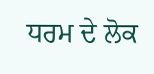ਧਰਮ ਦੇ ਲੋਕ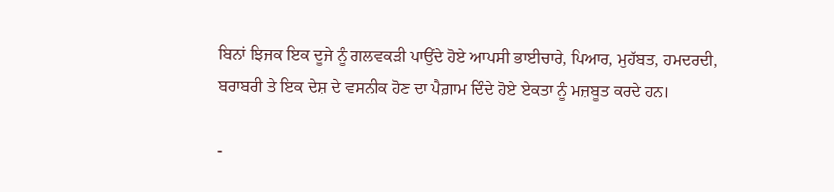ਬਿਨਾਂ ਝਿਜਕ ਇਕ ਦੂਜੇ ਨੂੰ ਗਲਵਕੜੀ ਪਾਉਂਦੇ ਹੋਏ ਆਪਸੀ ਭਾਈਚਾਰੇ, ਪਿਆਰ, ਮੁਹੱਬਤ, ਹਮਦਰਦੀ, ਬਰਾਬਰੀ ਤੇ ਇਕ ਦੇਸ਼ ਦੇ ਵਸਨੀਕ ਹੋਣ ਦਾ ਪੈਗ਼ਾਮ ਦਿੰਦੇ ਹੋਏ ਏਕਤਾ ਨੂੰ ਮਜ਼ਬੂਤ ਕਰਦੇ ਹਨ।

-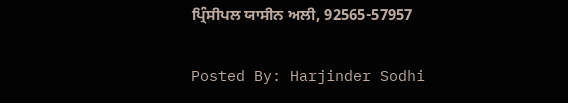ਪ੍ਰਿੰਸੀਪਲ ਯਾਸੀਨ ਅਲੀ, 92565-57957

Posted By: Harjinder Sodhi